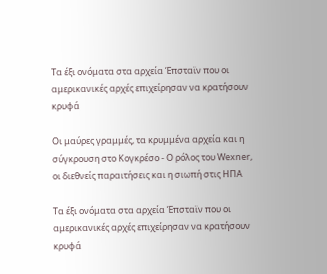Τα έξι ονόματα στα αρχεία Έπσταϊν που οι αμερικανικές αρχές επιχείρησαν να κρατήσουν κρυφά

Οι μαύρες γραμμές, τα κρυμμένα αρχεία και η σύγκρουση στο Κογκρέσο - Ο ρόλος του Wexner, οι διεθνείς παραιτήσεις και η σιωπή στις ΗΠΑ

Τα έξι ονόματα στα αρχεία Έπσταϊν που οι αμερικανικές αρχές επιχείρησαν να κρατήσουν κρυφά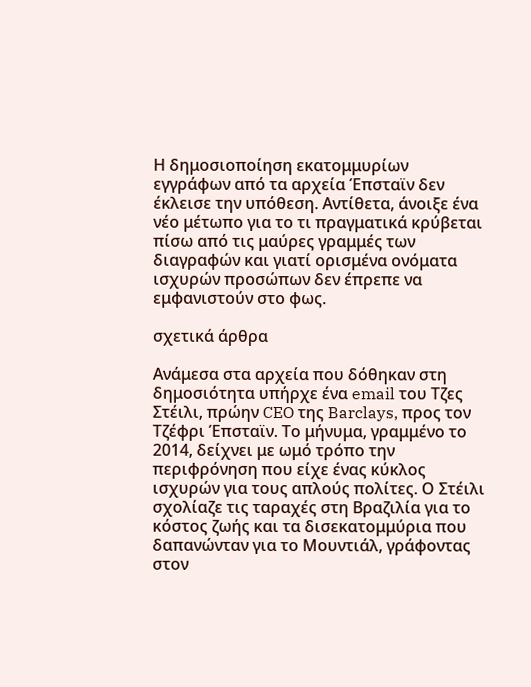Η δημοσιοποίηση εκατομμυρίων εγγράφων από τα αρχεία Έπσταϊν δεν έκλεισε την υπόθεση. Αντίθετα, άνοιξε ένα νέο μέτωπο για το τι πραγματικά κρύβεται πίσω από τις μαύρες γραμμές των διαγραφών και γιατί ορισμένα ονόματα ισχυρών προσώπων δεν έπρεπε να εμφανιστούν στο φως.

σχετικά άρθρα

Ανάμεσα στα αρχεία που δόθηκαν στη δημοσιότητα υπήρχε ένα email του Τζες Στέιλι, πρώην CEO της Barclays, προς τον Τζέφρι Έπσταϊν. Το μήνυμα, γραμμένο το 2014, δείχνει με ωμό τρόπο την περιφρόνηση που είχε ένας κύκλος ισχυρών για τους απλούς πολίτες. Ο Στέιλι σχολίαζε τις ταραχές στη Βραζιλία για το κόστος ζωής και τα δισεκατομμύρια που δαπανώνταν για το Μουντιάλ, γράφοντας στον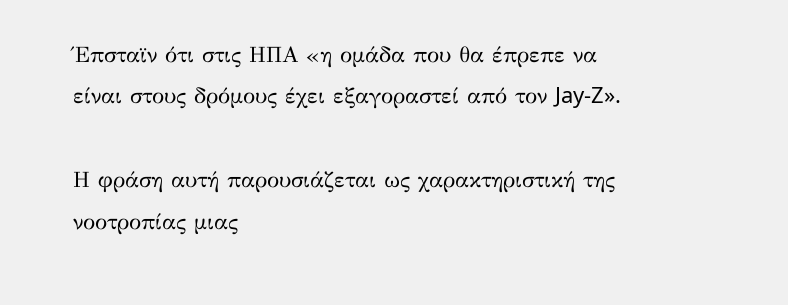Έπσταϊν ότι στις ΗΠΑ «η ομάδα που θα έπρεπε να είναι στους δρόμους έχει εξαγοραστεί από τον Jay-Z».

Η φράση αυτή παρουσιάζεται ως χαρακτηριστική της νοοτροπίας μιας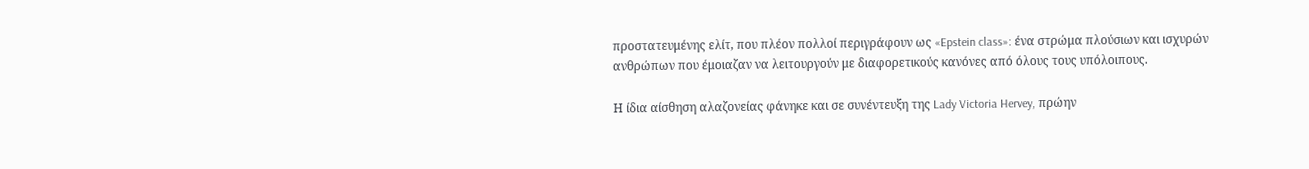προστατευμένης ελίτ, που πλέον πολλοί περιγράφουν ως «Epstein class»: ένα στρώμα πλούσιων και ισχυρών ανθρώπων που έμοιαζαν να λειτουργούν με διαφορετικούς κανόνες από όλους τους υπόλοιπους.

Η ίδια αίσθηση αλαζονείας φάνηκε και σε συνέντευξη της Lady Victoria Hervey, πρώην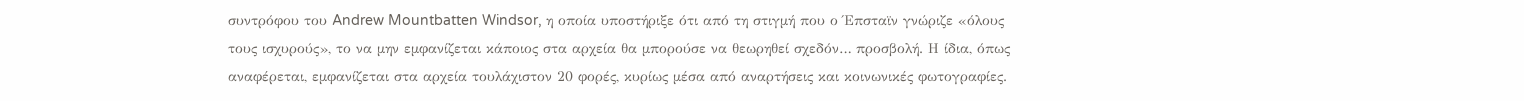συντρόφου του Andrew Mountbatten Windsor, η οποία υποστήριξε ότι από τη στιγμή που ο Έπσταϊν γνώριζε «όλους τους ισχυρούς», το να μην εμφανίζεται κάποιος στα αρχεία θα μπορούσε να θεωρηθεί σχεδόν… προσβολή. Η ίδια, όπως αναφέρεται, εμφανίζεται στα αρχεία τουλάχιστον 20 φορές, κυρίως μέσα από αναρτήσεις και κοινωνικές φωτογραφίες.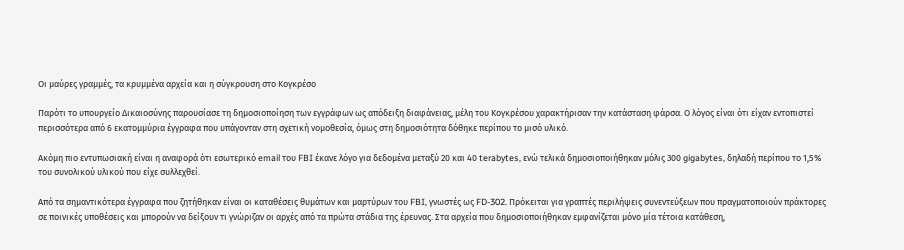Οι μαύρες γραμμές, τα κρυμμένα αρχεία και η σύγκρουση στο Κογκρέσο

Παρότι το υπουργείο Δικαιοσύνης παρουσίασε τη δημοσιοποίηση των εγγράφων ως απόδειξη διαφάνειας, μέλη του Κογκρέσου χαρακτήρισαν την κατάσταση φάρσα. Ο λόγος είναι ότι είχαν εντοπιστεί περισσότερα από 6 εκατομμύρια έγγραφα που υπάγονταν στη σχετική νομοθεσία, όμως στη δημοσιότητα δόθηκε περίπου το μισό υλικό.

Ακόμη πιο εντυπωσιακή είναι η αναφορά ότι εσωτερικό email του FBI έκανε λόγο για δεδομένα μεταξύ 20 και 40 terabytes, ενώ τελικά δημοσιοποιήθηκαν μόλις 300 gigabytes, δηλαδή περίπου το 1,5% του συνολικού υλικού που είχε συλλεχθεί.

Από τα σημαντικότερα έγγραφα που ζητήθηκαν είναι οι καταθέσεις θυμάτων και μαρτύρων του FBI, γνωστές ως FD-302. Πρόκειται για γραπτές περιλήψεις συνεντεύξεων που πραγματοποιούν πράκτορες σε ποινικές υποθέσεις και μπορούν να δείξουν τι γνώριζαν οι αρχές από τα πρώτα στάδια της έρευνας. Στα αρχεία που δημοσιοποιήθηκαν εμφανίζεται μόνο μία τέτοια κατάθεση,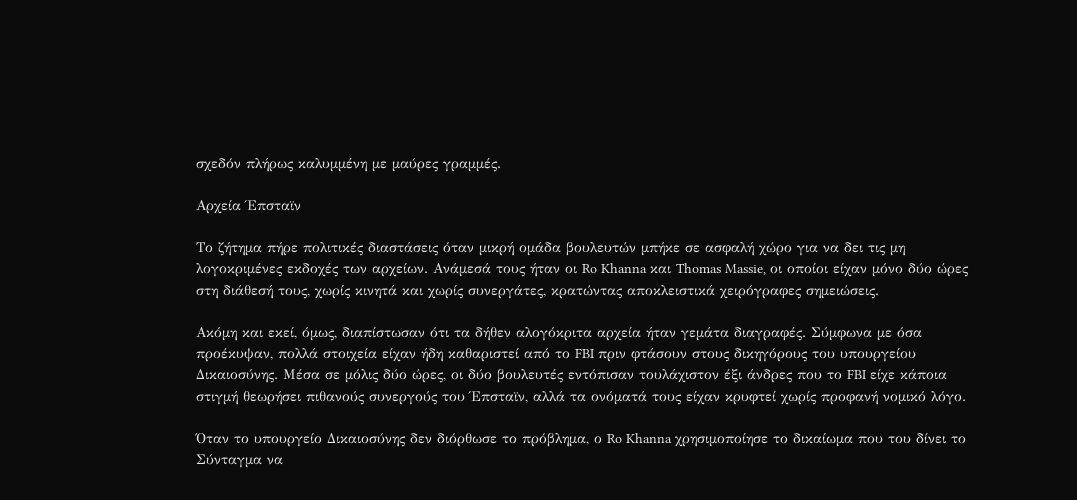σχεδόν πλήρως καλυμμένη με μαύρες γραμμές.

Αρχεία Έπσταϊν

Το ζήτημα πήρε πολιτικές διαστάσεις όταν μικρή ομάδα βουλευτών μπήκε σε ασφαλή χώρο για να δει τις μη λογοκριμένες εκδοχές των αρχείων. Ανάμεσά τους ήταν οι Ro Khanna και Thomas Massie, οι οποίοι είχαν μόνο δύο ώρες στη διάθεσή τους, χωρίς κινητά και χωρίς συνεργάτες, κρατώντας αποκλειστικά χειρόγραφες σημειώσεις.

Ακόμη και εκεί, όμως, διαπίστωσαν ότι τα δήθεν αλογόκριτα αρχεία ήταν γεμάτα διαγραφές. Σύμφωνα με όσα προέκυψαν, πολλά στοιχεία είχαν ήδη καθαριστεί από το FBI πριν φτάσουν στους δικηγόρους του υπουργείου Δικαιοσύνης. Μέσα σε μόλις δύο ώρες, οι δύο βουλευτές εντόπισαν τουλάχιστον έξι άνδρες που το FBI είχε κάποια στιγμή θεωρήσει πιθανούς συνεργούς του Έπσταϊν, αλλά τα ονόματά τους είχαν κρυφτεί χωρίς προφανή νομικό λόγο.

Όταν το υπουργείο Δικαιοσύνης δεν διόρθωσε το πρόβλημα, ο Ro Khanna χρησιμοποίησε το δικαίωμα που του δίνει το Σύνταγμα να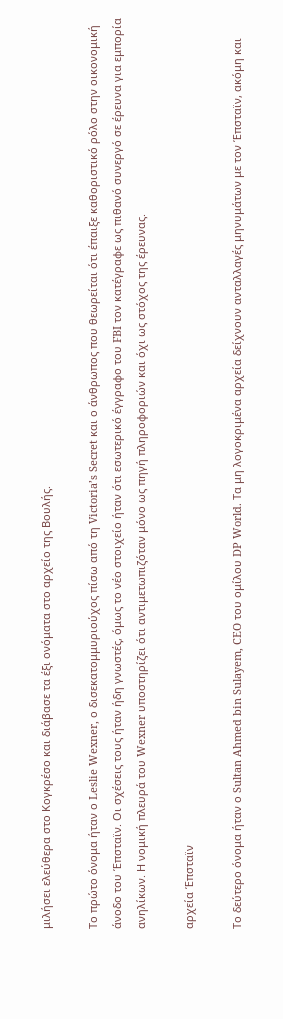μιλήσει ελεύθερα στο Κογκρέσο και διάβασε τα έξι ονόματα στο αρχείο της Βουλής.

Το πρώτο όνομα ήταν ο Leslie Wexner, ο δισεκατομμυριούχος πίσω από τη Victoria’s Secret και ο άνθρωπος που θεωρείται ότι έπαιξε καθοριστικό ρόλο στην οικονομική άνοδο του Έπσταϊν. Οι σχέσεις τους ήταν ήδη γνωστές, όμως το νέο στοιχείο ήταν ότι εσωτερικό έγγραφο του FBI τον κατέγραφε ως πιθανό συνεργό σε έρευνα για εμπορία ανηλίκων. Η νομική πλευρά του Wexner υποστηρίζει ότι αντιμετωπιζόταν μόνο ως πηγή πληροφοριών και όχι ως στόχος της έρευνας.

αρχεία Έπσταϊν

Το δεύτερο όνομα ήταν ο Sultan Ahmed bin Sulayem, CEO του ομίλου DP World. Τα μη λογοκριμένα αρχεία δείχνουν ανταλλαγές μηνυμάτων με τον Έπσταϊν, ακόμη και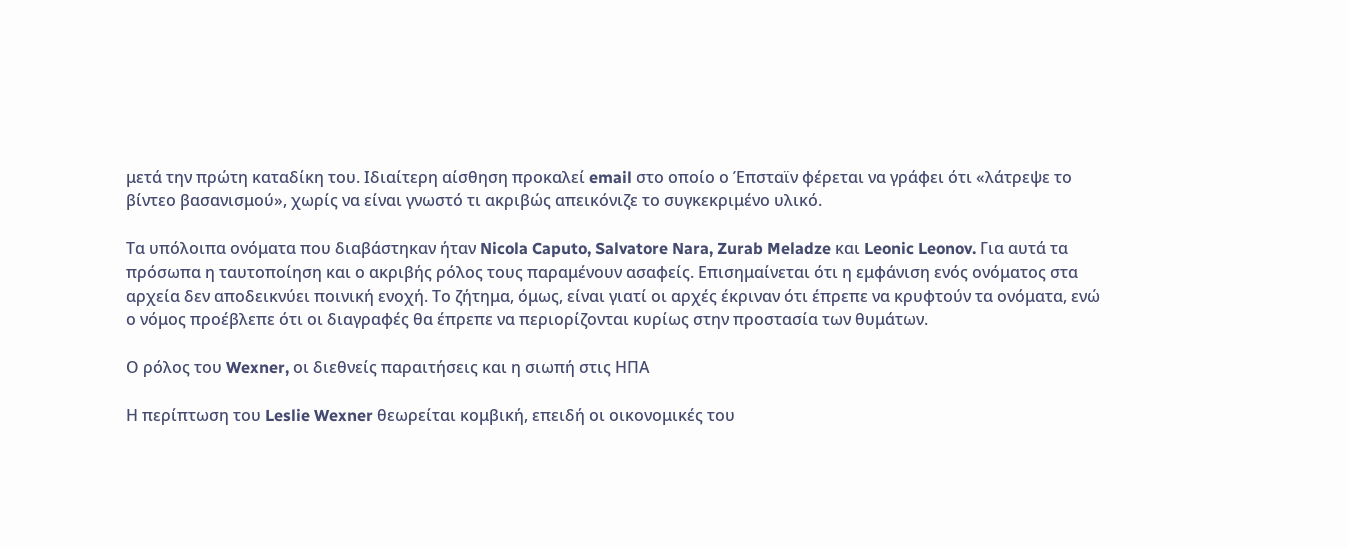μετά την πρώτη καταδίκη του. Ιδιαίτερη αίσθηση προκαλεί email στο οποίο ο Έπσταϊν φέρεται να γράφει ότι «λάτρεψε το βίντεο βασανισμού», χωρίς να είναι γνωστό τι ακριβώς απεικόνιζε το συγκεκριμένο υλικό.

Τα υπόλοιπα ονόματα που διαβάστηκαν ήταν Nicola Caputo, Salvatore Nara, Zurab Meladze και Leonic Leonov. Για αυτά τα πρόσωπα η ταυτοποίηση και ο ακριβής ρόλος τους παραμένουν ασαφείς. Επισημαίνεται ότι η εμφάνιση ενός ονόματος στα αρχεία δεν αποδεικνύει ποινική ενοχή. Το ζήτημα, όμως, είναι γιατί οι αρχές έκριναν ότι έπρεπε να κρυφτούν τα ονόματα, ενώ ο νόμος προέβλεπε ότι οι διαγραφές θα έπρεπε να περιορίζονται κυρίως στην προστασία των θυμάτων.

Ο ρόλος του Wexner, οι διεθνείς παραιτήσεις και η σιωπή στις ΗΠΑ

Η περίπτωση του Leslie Wexner θεωρείται κομβική, επειδή οι οικονομικές του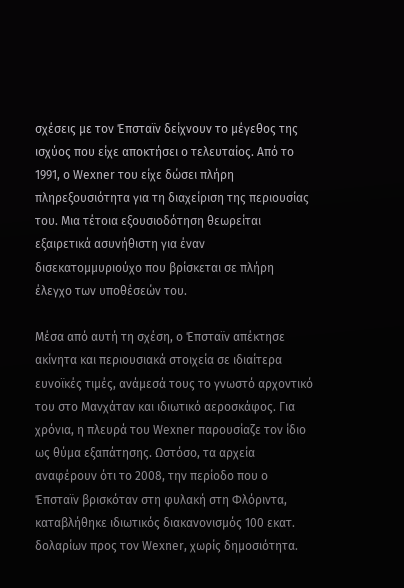σχέσεις με τον Έπσταϊν δείχνουν το μέγεθος της ισχύος που είχε αποκτήσει ο τελευταίος. Από το 1991, ο Wexner του είχε δώσει πλήρη πληρεξουσιότητα για τη διαχείριση της περιουσίας του. Μια τέτοια εξουσιοδότηση θεωρείται εξαιρετικά ασυνήθιστη για έναν δισεκατομμυριούχο που βρίσκεται σε πλήρη έλεγχο των υποθέσεών του.

Μέσα από αυτή τη σχέση, ο Έπσταϊν απέκτησε ακίνητα και περιουσιακά στοιχεία σε ιδιαίτερα ευνοϊκές τιμές, ανάμεσά τους το γνωστό αρχοντικό του στο Μανχάταν και ιδιωτικό αεροσκάφος. Για χρόνια, η πλευρά του Wexner παρουσίαζε τον ίδιο ως θύμα εξαπάτησης. Ωστόσο, τα αρχεία αναφέρουν ότι το 2008, την περίοδο που ο Έπσταϊν βρισκόταν στη φυλακή στη Φλόριντα, καταβλήθηκε ιδιωτικός διακανονισμός 100 εκατ. δολαρίων προς τον Wexner, χωρίς δημοσιότητα.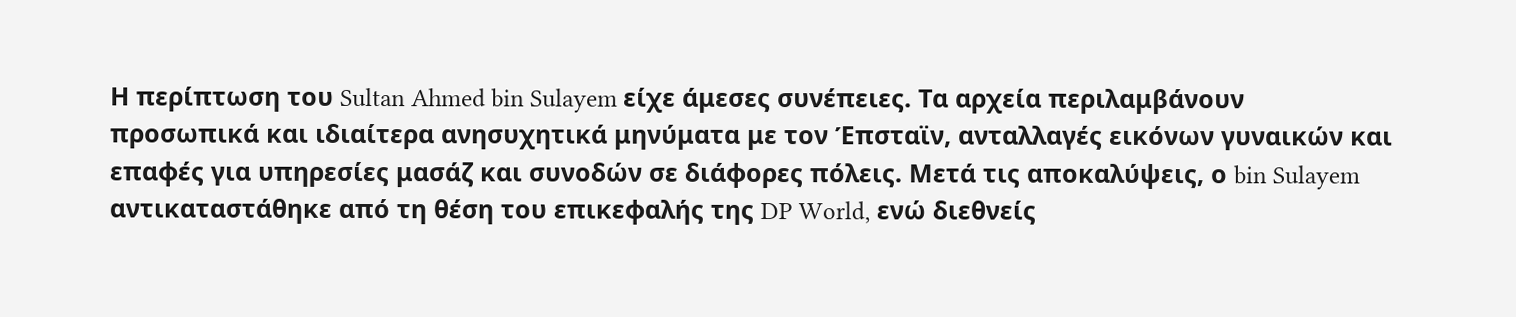Η περίπτωση του Sultan Ahmed bin Sulayem είχε άμεσες συνέπειες. Τα αρχεία περιλαμβάνουν προσωπικά και ιδιαίτερα ανησυχητικά μηνύματα με τον Έπσταϊν, ανταλλαγές εικόνων γυναικών και επαφές για υπηρεσίες μασάζ και συνοδών σε διάφορες πόλεις. Μετά τις αποκαλύψεις, ο bin Sulayem αντικαταστάθηκε από τη θέση του επικεφαλής της DP World, ενώ διεθνείς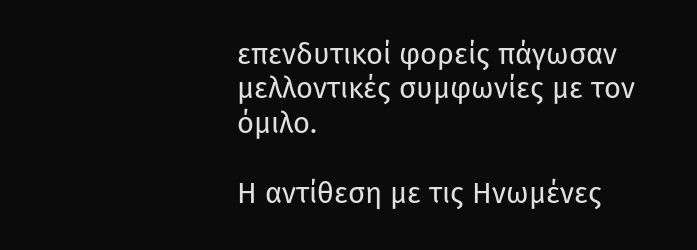επενδυτικοί φορείς πάγωσαν μελλοντικές συμφωνίες με τον όμιλο.

Η αντίθεση με τις Ηνωμένες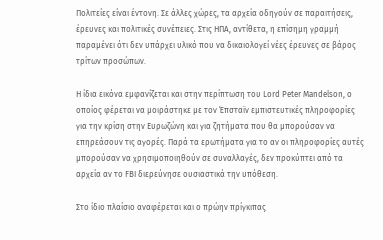Πολιτείες είναι έντονη. Σε άλλες χώρες, τα αρχεία οδηγούν σε παραιτήσεις, έρευνες και πολιτικές συνέπειες. Στις ΗΠΑ, αντίθετα, η επίσημη γραμμή παραμένει ότι δεν υπάρχει υλικό που να δικαιολογεί νέες έρευνες σε βάρος τρίτων προσώπων.

Η ίδια εικόνα εμφανίζεται και στην περίπτωση του Lord Peter Mandelson, ο οποίος φέρεται να μοιράστηκε με τον Έπσταϊν εμπιστευτικές πληροφορίες για την κρίση στην Ευρωζώνη και για ζητήματα που θα μπορούσαν να επηρεάσουν τις αγορές. Παρά τα ερωτήματα για το αν οι πληροφορίες αυτές μπορούσαν να χρησιμοποιηθούν σε συναλλαγές, δεν προκύπτει από τα αρχεία αν το FBI διερεύνησε ουσιαστικά την υπόθεση.

Στο ίδιο πλαίσιο αναφέρεται και ο πρώην πρίγκιπας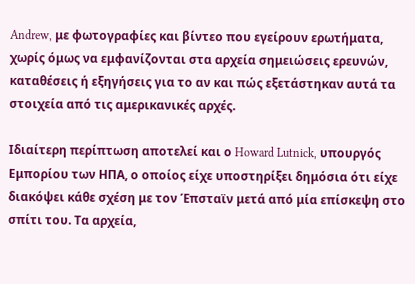Andrew, με φωτογραφίες και βίντεο που εγείρουν ερωτήματα, χωρίς όμως να εμφανίζονται στα αρχεία σημειώσεις ερευνών, καταθέσεις ή εξηγήσεις για το αν και πώς εξετάστηκαν αυτά τα στοιχεία από τις αμερικανικές αρχές.

Ιδιαίτερη περίπτωση αποτελεί και ο Howard Lutnick, υπουργός Εμπορίου των ΗΠΑ, ο οποίος είχε υποστηρίξει δημόσια ότι είχε διακόψει κάθε σχέση με τον Έπσταϊν μετά από μία επίσκεψη στο σπίτι του. Τα αρχεία,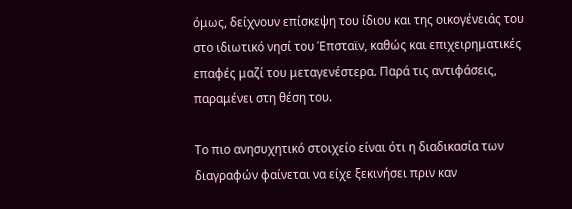όμως, δείχνουν επίσκεψη του ίδιου και της οικογένειάς του στο ιδιωτικό νησί του Έπσταϊν, καθώς και επιχειρηματικές επαφές μαζί του μεταγενέστερα. Παρά τις αντιφάσεις, παραμένει στη θέση του.

Το πιο ανησυχητικό στοιχείο είναι ότι η διαδικασία των διαγραφών φαίνεται να είχε ξεκινήσει πριν καν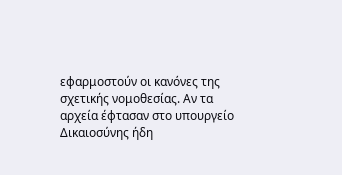εφαρμοστούν οι κανόνες της σχετικής νομοθεσίας. Αν τα αρχεία έφτασαν στο υπουργείο Δικαιοσύνης ήδη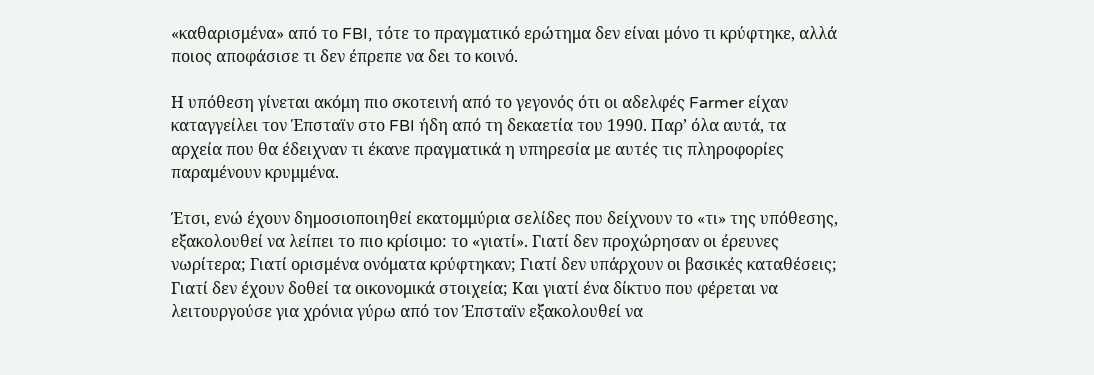«καθαρισμένα» από το FBI, τότε το πραγματικό ερώτημα δεν είναι μόνο τι κρύφτηκε, αλλά ποιος αποφάσισε τι δεν έπρεπε να δει το κοινό.

Η υπόθεση γίνεται ακόμη πιο σκοτεινή από το γεγονός ότι οι αδελφές Farmer είχαν καταγγείλει τον Έπσταϊν στο FBI ήδη από τη δεκαετία του 1990. Παρ’ όλα αυτά, τα αρχεία που θα έδειχναν τι έκανε πραγματικά η υπηρεσία με αυτές τις πληροφορίες παραμένουν κρυμμένα.

Έτσι, ενώ έχουν δημοσιοποιηθεί εκατομμύρια σελίδες που δείχνουν το «τι» της υπόθεσης, εξακολουθεί να λείπει το πιο κρίσιμο: το «γιατί». Γιατί δεν προχώρησαν οι έρευνες νωρίτερα; Γιατί ορισμένα ονόματα κρύφτηκαν; Γιατί δεν υπάρχουν οι βασικές καταθέσεις; Γιατί δεν έχουν δοθεί τα οικονομικά στοιχεία; Και γιατί ένα δίκτυο που φέρεται να λειτουργούσε για χρόνια γύρω από τον Έπσταϊν εξακολουθεί να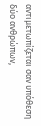αντιμετωπίζεται σαν υπόθεση δύο ανθρώπων,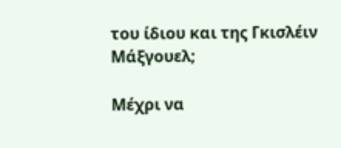του ίδιου και της Γκισλέιν Μάξγουελ;

Μέχρι να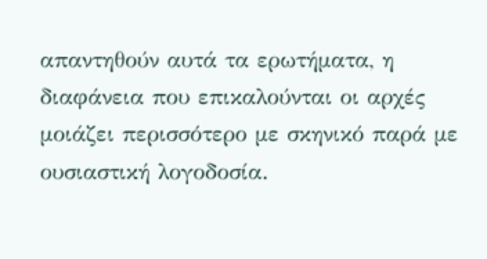απαντηθούν αυτά τα ερωτήματα, η διαφάνεια που επικαλούνται οι αρχές μοιάζει περισσότερο με σκηνικό παρά με ουσιαστική λογοδοσία.